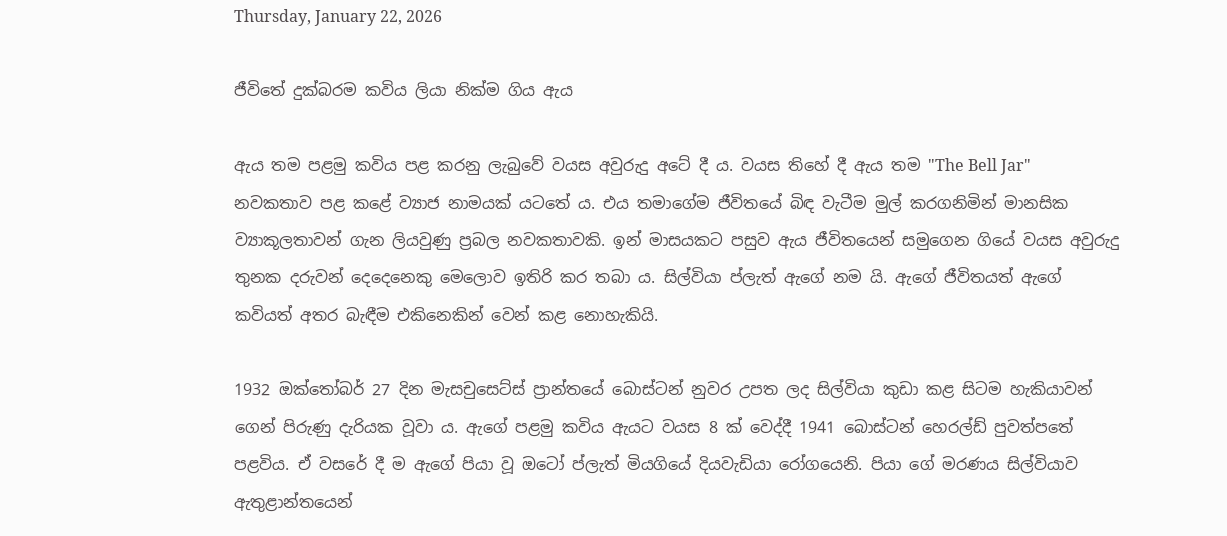Thursday, January 22, 2026

ජීවිතේ දුක්බරම කවිය ලියා නික්ම ගිය ඇය

ඇය තම පළමු කවිය පළ කරනු ලැබුවේ වයස අවුරුදු අටේ දී ය. වයස තිහේ දී ඇය තම "The Bell Jar" නවකතාව පළ කළේ ව්‍යාජ නාමයක් යටතේ ය. එය තමාගේම ජීවිතයේ බිඳ වැටීම මුල් කරගනිමින් මානසික ව්‍යාකූලතාවන් ගැන ලියවුණු ප්‍රබල නවකතාවකි. ඉන් මාසයකට පසුව ඇය ජීවිතයෙන් සමුගෙන ගියේ වයස අවුරුදු තුනක දරුවන් දෙදෙනෙකු මෙලොව ඉතිරි කර තබා ය. සිල්වියා ප්ලැත් ඇගේ නම යි. ඇගේ ජීවිතයත් ඇගේ කවියත් අතර බැඳීම එකිනෙකින් වෙන් කළ නොහැකියි.

1932 ඔක්තෝබර් 27 දින මැසචුසෙට්ස් ප්‍රාන්තයේ බොස්ටන් නුවර උපත ලද සිල්වියා කුඩා කළ සිටම හැකියාවන් ගෙන් පිරුණු දැරියක වූවා ය. ඇගේ පළමු කවිය ඇයට වයස 8 ක් වෙද්දී 1941 බොස්ටන් හෙරල්ඩ් පුවත්පතේ පළවිය. ඒ වසරේ දී ම ඇගේ පියා වූ ඔටෝ ප්ලැත් මියගියේ දියවැඩියා රෝගයෙනි. පියා ගේ මරණය සිල්වියාව ඇතුළාන්තයෙන්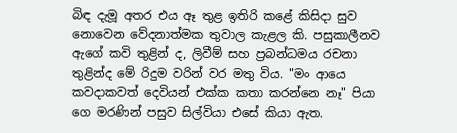බිඳ දැමූ අතර එය ඈ තුළ ඉතිරි කළේ කිසිදා සුව නොවෙන වේදනාත්මක තුවාල කැළල කි. පසුකාලීනව ඇගේ කවි තුළින් ද, ලිවීම් සහ ප්‍රබන්ධමය රචනා තුළින්ද මේ රිදුම වරින් වර මතු විය. "මං ආයෙ කවදාකවත් දෙවියන් එක්ක කතා කරන්නෙ නෑ" පියා ගෙ මරණින් පසුව සිල්වියා එසේ කියා ඇත.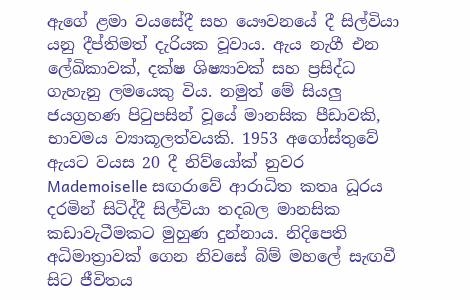ඇගේ ළමා වයසේදී සහ යෞවනයේ දී සිල්වියා යනු දීප්තිමත් දැරියක වූවාය. ඇය නැගී එන ලේඛිකාවක්, දක්ෂ ශිෂ්‍යාවක් සහ ප්‍රසිද්ධ ගැහැනු ලමයෙකු විය. නමුත් මේ සියලු ජයග්‍රහණ පිටුපසින් වූයේ මානසික පීඩාවකි, භාවමය ව්‍යාකූලත්වයකි. 1953 අගෝස්තුවේ ඇයට වයස 20 දී නිව්යෝක් නුවර Mademoiselle සඟරාවේ ආරාධිත කතෘ ධූරය දරමින් සිටිද්දී සිල්වියා තදබල මානසික කඩාවැටීමකට මුහුණ දුන්නාය. නිදිපෙති අධිමාත්‍රාවක් ගෙන නිවසේ බිම් මහලේ සැඟවී සිට ජීවිතය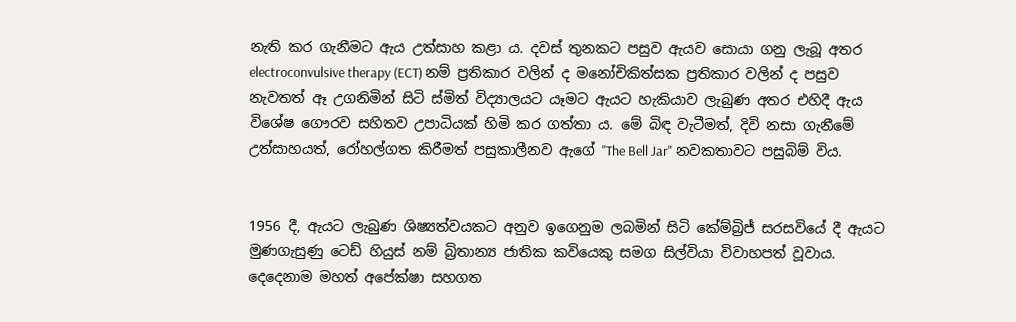නැති කර ගැනීමට ඇය උත්සාහ කළා ය. දවස් තුනකට පසුව ඇයව සොයා ගනු ලැබූ අතර electroconvulsive therapy (ECT) නම් ප්‍රතිකාර වලින් ද මනෝචිකිත්සක ප්‍රතිකාර වලින් ද පසුව නැවතත් ඈ උගනිමින් සිටි ස්මිත් විද්‍යාලයට යෑමට ඇයට හැකියාව ලැබුණ අතර එහිදී ඇය විශේෂ ගෞරව සහිතව උපාධියක් හිමි කර ගත්තා ය. මේ බිඳ වැටීමත්, දිවි නසා ගැනීමේ උත්සාහයත්, රෝහල්ගත කිරීමත් පසුකාලීනව ඇගේ "The Bell Jar" නවකතාවට පසුබිම් විය.


1956 දී, ඇයට ලැබුණ ශිෂ්‍යත්වයකට අනුව ඉගෙනුම ලබමින් සිටි කේම්බ්‍රිජ් සරසවියේ දී ඇයට මුණගැසුණු ටෙඩ් හියුස් නම් බ්‍රිතාන්‍ය ජාතික කවියෙකු සමග සිල්වියා විවාහපත් වූවාය. දෙදෙනාම මහත් අපේක්ෂා සහගත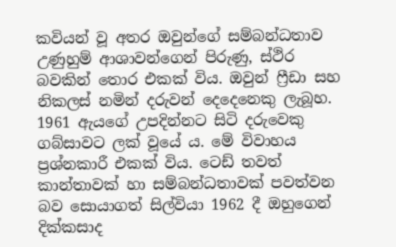කවියන් වූ අතර ඔවුන්ගේ සම්බන්ධතාව උණුහුම් ආශාවන්ගෙන් පිරුණු, ස්ථිර බවකින් තොර එකක් විය. ඔවුන් ෆ්‍රීඩා සහ නිකලස් නමින් දරුවන් දෙදෙනෙකු ලැබූහ. 1961 ඇයගේ උපදින්නට සිටි දරුවෙකු ගබ්සාවට ලක් වූයේ ය. මේ විවාහය ප්‍රශ්නකාරී එකක් විය. ටෙඩ් තවත් කාන්තාවක් හා සම්බන්ධතාවක් පවත්වන බව සොයාගත් සිල්වියා 1962 දී ඔහුගෙන් දික්කසාද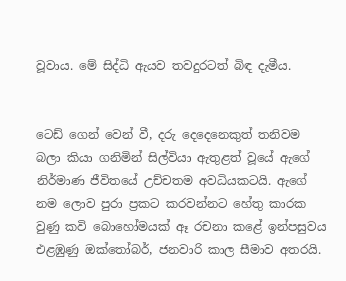වූවාය. මේ සිද්ධි ඇයව තවදුරටත් බිඳ දැමීය.


ටෙඩ් ගෙන් වෙන් වී, දරු දෙදෙනෙකුත් තනිවම බලා කියා ගනිමින් සිල්වියා ඇතුළත් වූයේ ඇගේ නිර්මාණ ජීවිතයේ උච්චතම අවධියකටයි. ඇගේ නම ලොව පුරා ප්‍රකට කරවන්නට හේතු කාරක වුණු කවි බොහෝමයක් ඈ රචනා කළේ ඉන්පසුවය එළඹුණු ඔක්තෝබර්, ජනවාරි කාල සීමාව අතරයි.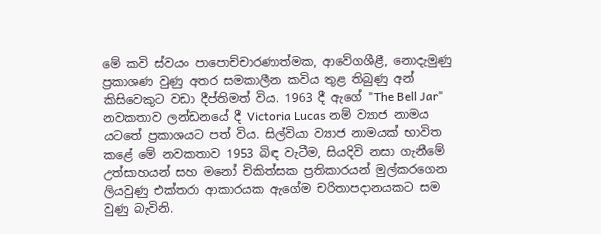මේ කවි ස්වයං පාපොච්චාරණාත්මක, ආවේගශීළී, නොදැමුණු ප්‍රකාශණ වුණු අතර සමකාලීන කවිය තුළ තිබුණු අන් කිසිවෙකුට වඩා දීප්තිමත් විය. 1963 දී ඇගේ "The Bell Jar" නවකතාව ලන්ඩනයේ දී Victoria Lucas නම් ව්‍යාජ නාමය යටතේ ප්‍රකාශයට පත් විය. සිල්වියා ව්‍යාජ නාමයක් භාවිත කළේ මේ නවකතාව 1953 බිඳ වැටීම, සියදිවි නසා ගැනීමේ උත්සාහයන් සහ මනෝ චිකිත්සක ප්‍රතිකාරයන් මුල්කරගෙන ලියවුණු එක්තරා ආකාරයක ඇගේම චරිතාපදානයකට සම වුණු බැවිනි.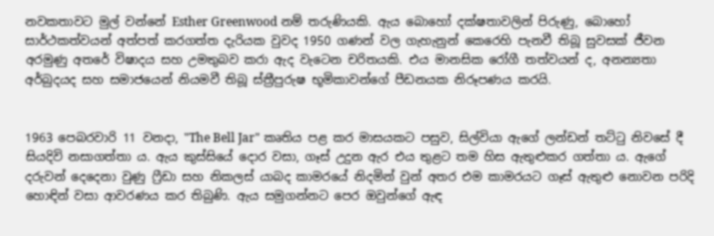නවකතාවට මුල් වන්නේ Esther Greenwood නම් තරුණියකි. ඇය බොහෝ දක්ෂතාවලින් පිරුණු, බොහෝ සාර්ථකත්වයන් අත්පත් කරගත්ත දැරියක වුවද 1950 ගණන් වල ගැහැනුන් කෙරෙහි පැනවී තිබූ සුවසක් ජීවන අරමුණු අතරේ විෂාදය සහ උමතුබව කරා ඇද වැටෙන චරිතයකි. එය මානසික රෝගී තත්වයන් ද, අනන්‍යතා අර්බුදයද සහ සමාජයෙන් නියමවී තිබූ ස්ත්‍රීපුරුෂ භූමිකාවන්ගේ පීඩනයක නිරූපණය කරයි.


1963 පෙබරවාරි 11 වනදා, "The Bell Jar" කෘතිය පළ කර මාසයකට පසුව, සිල්වියා ඇගේ ලන්ඩන් තට්ටු නිවසේ දී සියදිවි නසාගත්තා ය. ඇය කුස්සියේ දොර වසා, ගෑස් උදුන ඇර එය තුළට තම හිස ඇතුළුකර ගත්තා ය. ඇගේ දරුවන් දෙදෙනා වුණු ෆ්‍රීඩා සහ නිකලස් යාබද කාමරයේ නිදමින් වුන් අතර එම කාමරයට ගෑස් ඇතුළු නොවන පරිදි හොඳින් වසා ආවරණය කර තිබුණි. ඇය සමුගන්නට පෙර ඔවුන්ගේ ඇඳ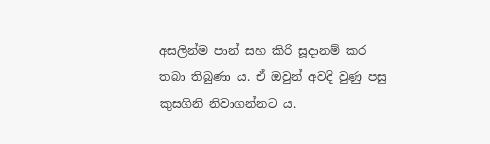අසලින්ම පාන් සහ කිරි සූදානම් කර තබා තිබුණා ය. ඒ ඔවුන් අවදි වුණු පසු කුසගිනි නිවාගන්නට ය.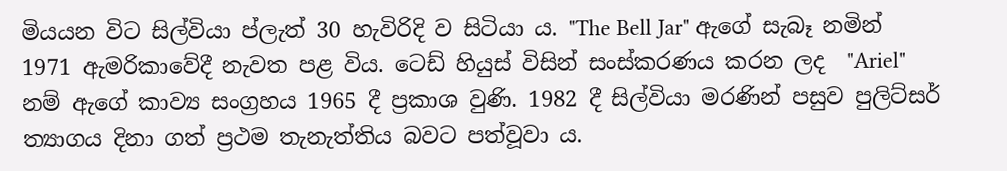මියයන විට සිල්වියා ප්ලැත් 30 හැවිරිදි ව සිටියා ය. "The Bell Jar" ඇගේ සැබෑ නමින් 1971 ඇමරිකාවේදී නැවත පළ විය. ටෙඩ් හියුස් විසින් සංස්කරණය කරන ලද  "Ariel" නම් ඇගේ කාව්‍ය සංග්‍රහය 1965 දී ප්‍රකාශ වුණි. 1982 දී සිල්වියා මරණින් පසුව පුලිට්සර් ත්‍යාගය දිනා ගත් ප්‍රථම තැනැත්තිය බවට පත්වූවා ය.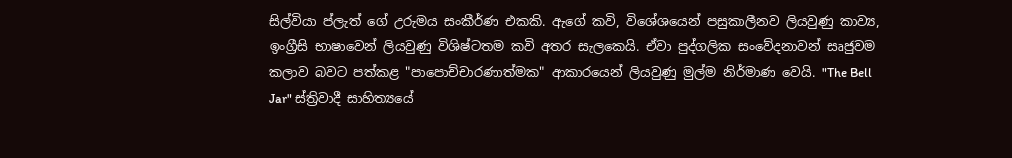සිල්වියා ප්ලැත් ගේ උරුමය සංකීර්ණ එකකි. ඇගේ කවි, විශේශයෙන් පසුකාලීනව ලියවුණු කාව්‍ය, ඉංග්‍රීසි භාෂාවෙන් ලියවුණු විශිෂ්ටතම කවි අතර සැලකෙයි. ඒවා පුද්ගලික සංවේදනාවන් සෘජුවම කලාව බවට පත්කළ "පාපොච්චාරණාත්මක" ආකාරයෙන් ලියවුණු මුල්ම නිර්මාණ වෙයි. "The Bell Jar" ස්ත්‍රිවාදී සාහිත්‍යයේ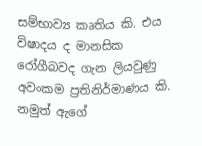සම්භාව්‍ය කෘතිය කි. එය විෂාදය ද මානසික රෝගීබවද ගැන ලියවුණු අවංකම ප්‍රතිනිර්මාණය කි. නමුත් ඇගේ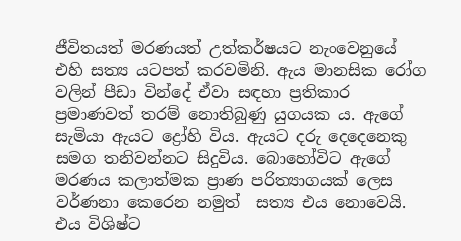ජීවිතයත් මරණයත් උත්කර්ෂයට නැංවෙනුයේ එහි සත්‍ය යටපත් කරවමිනි. ඇය මානසික රෝග වලින් පීඩා වින්දේ ඒවා සඳහා ප්‍රතිකාර ප්‍රමාණවත් තරම් නොතිබුණු යුගයක ය. ඇගේ සැමියා ඇයට ද්‍රෝහි විය. ඇයට දරු දෙදෙනෙකු සමග තනිවන්නට සිදුවිය. බොහෝවිට ඇගේ මරණය කලාත්මක ප්‍රාණ පරිත්‍යාගයක් ලෙස වර්ණනා කෙරෙන නමුත්  සත්‍ය එය නොවෙයි. එය විශිෂ්ට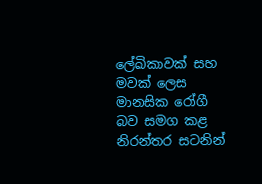ලේඛිකාවක් සහ මවක් ලෙස මානසික රෝගී බව සමග කළ නිරන්තර සටනින්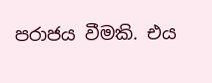පරාජය වීමකි. එය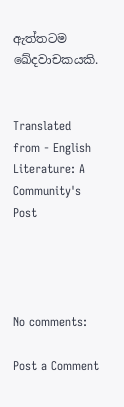ඇත්තටම ඛේදවාචකයකි.


Translated from - English Literature: A Community's Post




No comments:

Post a Comment